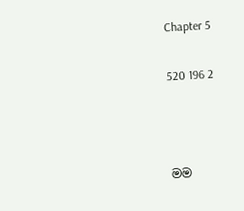Chapter 5

520 196 2



මම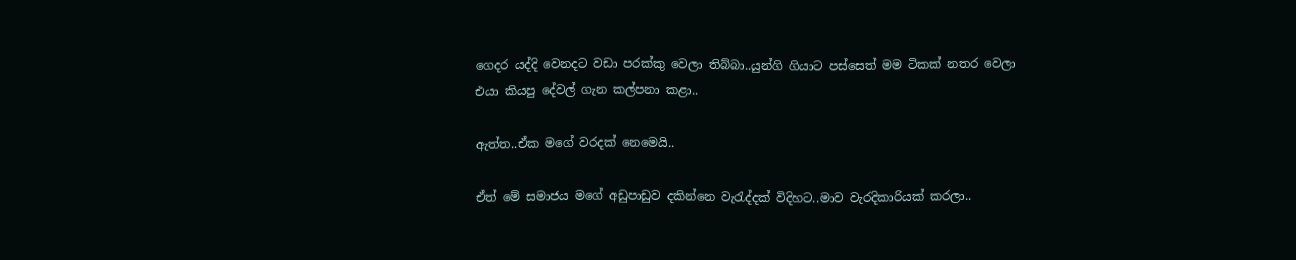ගෙදර යද්දි වෙනදට වඩා පරක්කු වෙලා තිබ්බා..යුන්ගි ගියාට පස්සෙත් මම ටිකක් නතර වෙලා එයා කියපු දේවල් ගැන කල්පනා කළා..

ඇත්ත..ඒක මගේ වරදක් නෙමෙයි..

ඒත් මේ සමාජය මගේ අඩුපාඩුව දකින්නෙ වැරැද්දක් විදිහට..මාව වැරදිකාරියක් කරලා..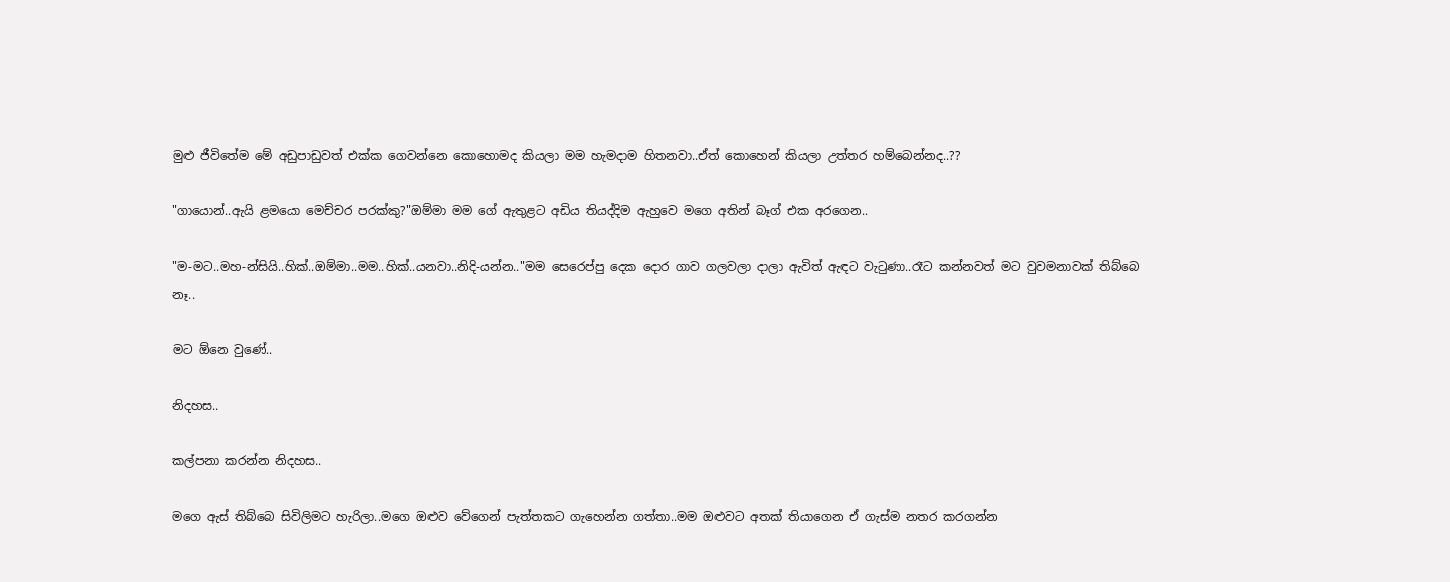මුළු ජීවිතේම මේ අඩුපාඩුවත් එක්ක ගෙවන්නෙ කොහොමද කියලා මම හැමදාම හිතනවා..ඒත් කොහෙන් කියලා උත්තර හම්බෙන්නද..??

"ගායොන්..ඇයි ළමයො මෙච්චර පරක්කු?"ඔම්මා මම ගේ ඇතුළට අඩිය තියද්දිම ඇහුවෙ මගෙ අතින් බෑග් එක අරගෙන..

"ම-මට..මහ-න්සියි..හික්..ඔම්මා..මම..හික්..යනවා..නිදි-යන්න.."මම සෙරෙප්පු දෙක දොර ගාව ගලවලා දාලා ඇවිත් ඇඳට වැටුණා..රෑට කන්නවත් මට වුවමනාවක් තිබ්බෙ නෑ..

මට ඕනෙ වුණේ..

නිදහස..

කල්පනා කරන්න නිදහස..

මගෙ ඇස් තිබ්බෙ සිවිලිමට හැරිලා..මගෙ ඔළුව වේගෙන් පැත්තකට ගැහෙන්න ගත්තා..මම ඔළුවට අතක් තියාගෙන ඒ ගැස්ම නතර කරගන්න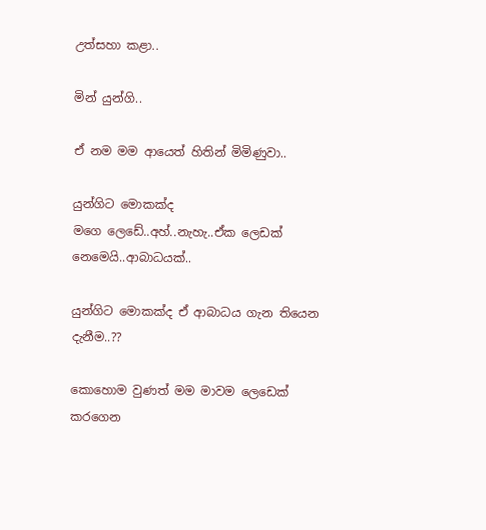උත්සහා කළා..

මින් යුන්ගි..

ඒ නම මම ආයෙත් හිතින් මිමිණුවා..

යුන්ගිට මොකක්ද මගෙ ‌ලෙඩේ..අහ්..නැහැ..ඒක ලෙඩක් නෙමෙයි..ආබාධයක්..

යුන්ගිට මොකක්ද ඒ ආබාධය ගැන තියෙන දැනීම..??

කොහොම වුණත් මම මාවම ලෙඩෙක් කරගෙන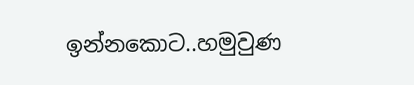ඉන්නකොට..හමුවුණ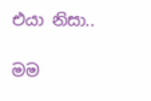එයා නිසා..

මම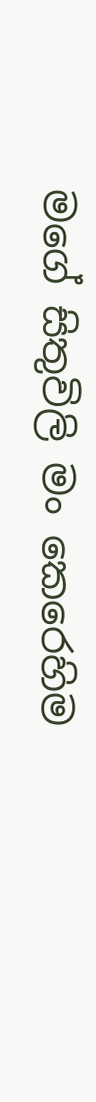මගේ සිතුවිලි මං කෙරෙහිම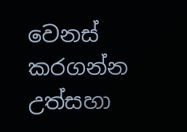වෙනස් කරගන්න උත්සහා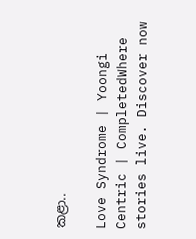කළා..

Love Syndrome | Yoongi Centric | CompletedWhere stories live. Discover now